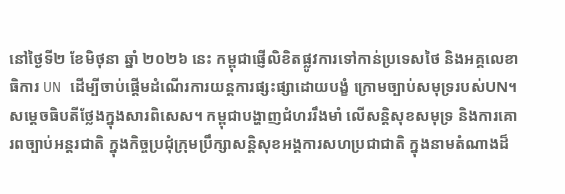នៅថ្ងៃទី២ ខែមិថុនា ឆ្នាំ ២០២៦ នេះ កម្ពុជាផ្ញើលិខិតផ្លូវការទៅកាន់ប្រទេសថៃ និងអគ្គលេខាធិការ UN ដើម្បីចាប់ផ្ដើមដំណើរការយន្តការផ្សះផ្សាដោយបង្ខំ ក្រោមច្បាប់សមុទ្ររបស់UN។ សម្ដេចធិបតីថ្លែងក្នុងសារពិសេស។ កម្ពុជាបង្ហាញជំហររឹងមាំ លើសន្តិសុខសមុទ្រ និងការគោរពច្បាប់អន្តរជាតិ ក្នុងកិច្ចប្រជុំក្រុមប្រឹក្សាសន្តិសុខអង្គការសហប្រជាជាតិ ក្នុងនាមតំណាងដ៏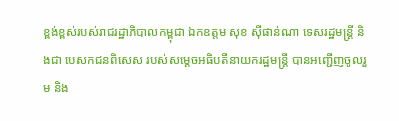ខ្ពង់ខ្ពស់របស់រាជរដ្ឋាភិបាលកម្ពុជា ឯកឧត្តម សុខ ស៊ីផាន់ណា ទេសរដ្ឋមន្ត្រី និងជា បេសកជនពិសេស របស់សម្ដេចអធិបតីនាយករដ្ឋមន្ត្រី បានអញ្ជើញចូលរួម និង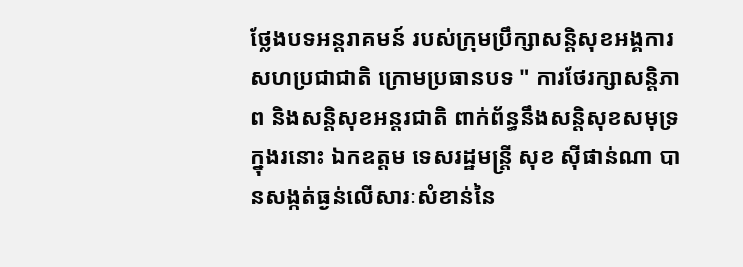ថ្លែងបទអន្តរាគមន៍ របស់ក្រុមប្រឹក្សាសន្តិសុខអង្គការសហប្រជាជាតិ ក្រោមប្រធានបទ " ការថែរក្សាសន្តិភាព និងសន្តិសុខអន្តរជាតិ ពាក់ព័ន្ធនឹងសន្តិសុខសមុទ្រ ក្នុងរនោះ ឯកឧត្តម ទេសរដ្ឋមន្ត្រី សុខ ស៊ីផាន់ណា បានសង្កត់ធ្ងន់លើសារៈសំខាន់នៃ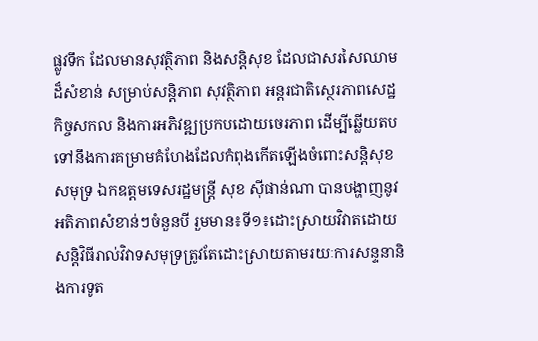ផ្លូវទឹក ដែលមានសុវត្ថិភាព និងសន្តិសុខ ដែលជាសរសៃឈាមដ៏សំខាន់ សម្រាប់សន្តិភាព សុវត្ថិភាព អន្តរជាតិស្ថេរភាពសេដ្ឋកិច្ចសកល និងការអភិវឌ្ឍប្រកបដោយចេរភាព ដើម្បីឆ្លើយតបទៅនឹងការគម្រាមគំហែងដែលកំពុងកើតឡើងចំពោះសន្តិសុខសមុទ្រ ឯកឧត្តមទេសរដ្ឋមន្ត្រី សុខ ស៊ីផាន់ណា បានបង្ហាញនូវអតិភាពសំខាន់ៗចំនួនបី រួមមាន៖ទី១៖ដោះស្រាយវិវាតដោយសន្តិវិធីរាល់វិវាទសមុទ្រត្រូវតែដោះស្រាយតាមរយៈការសន្ទនានិងការទូត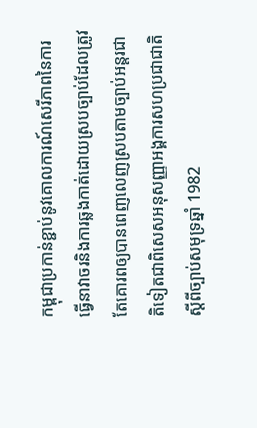កម្ពុជាប្រកាន់ខ្ជាប់នូវគោលការណ៍សេរីភាពនៃការធ្វើនាវាចរនិងការឆ្លងកាត់ដោយស្របច្បាប់ដែលត្រូវតែគោរពឲ្យបានពេញលេញស្របតាមច្បាប់អន្តរជាតិទៀតជាពិសេសអនុសញ្ញាអង្គការសហប្រជាជាតិស្ដីពីច្បាប់សមុទ្រឆ្នាំ 1982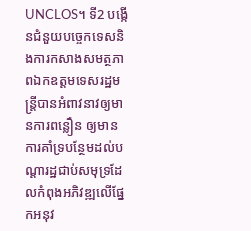UNCLOS។ ទី2 បង្កើនជំនួយបច្ចេកទេសនិងការកសាងសមត្ថភាពឯកឧត្តមទេសរដ្ឋមន្ត្រីបានអំពាវនាវឲ្យមានការពន្លឿន ឲ្យមានការគាំទ្របន្ថែមដល់បណ្ដារដ្ឋជាប់សមុទ្រដែលកំពុងអភិវឌ្ឍលើផ្នែកអនុវ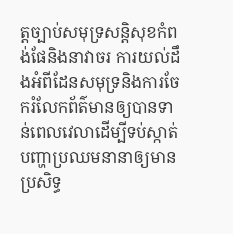ត្តច្បាប់សមុទ្រសន្តិសុខកំពង់ផែនិងនាវាចរ ការយល់ដឹងអំពីដែនសមុទ្រនិងការចែករំលែកព័ត៌មានឲ្យបានទាន់ពេលវេលាដើម្បីទប់ស្កាត់បញ្ហាប្រឈមនានាឲ្យមានប្រសិទ្ធ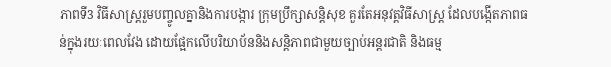ភាពទី3 វិធីសាស្រ្តរួមបញ្ចូលគ្នានិងការបង្ការ ក្រុមប្រឹក្សាសន្តិសុខ គួរតែអនុវត្តវិធីសាស្រ្ត ដែលបង្កើតភាពធន់ក្នុងរយៈពេលវែង ដោយផ្អែកលើបរិយាប័ននិងសន្តិភាពជាមួយច្បាប់អន្តរជាតិ និងធម្ម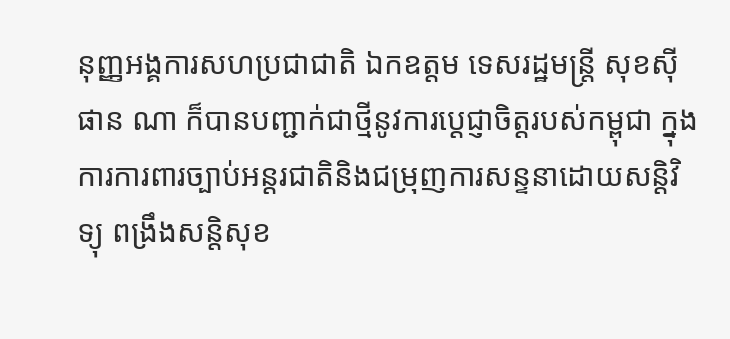នុញ្ញអង្គការសហប្រជាជាតិ ឯកឧត្តម ទេសរដ្ឋមន្ត្រី សុខស៊ីផាន ណា ក៏បានបញ្ជាក់ជាថ្មីនូវការប្ដេជ្ញាចិត្តរបស់កម្ពុជា ក្នុងការការពារច្បាប់អន្តរជាតិនិងជម្រុញការសន្ទនាដោយសន្តិវិទ្យុ ពង្រឹងសន្តិសុខ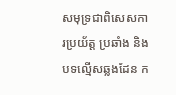សមុទ្រជាពិសេសការប្រយ័ត្ត ប្រឆាំង និងបទល្មើសឆ្លងដែន ក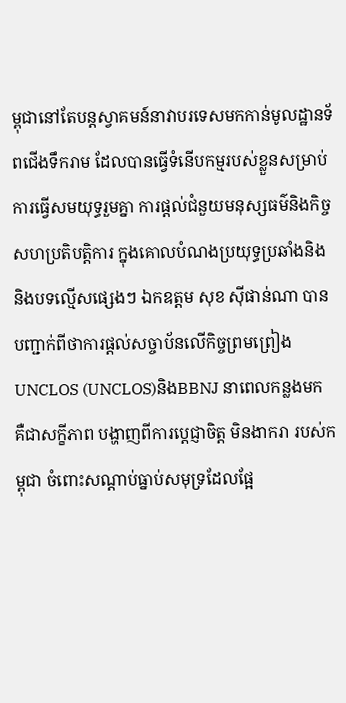ម្ពុជានៅតែបន្តស្វាគមន៍នាវាបរទេសមកកាន់មូលដ្ឋានទ័ពជើងទឹករាម ដែលបានធ្វើទំនើបកម្មរបស់ខ្លួនសម្រាប់ការធ្វើសមយុទ្ធរួមគ្នា ការផ្ដល់ជំនួយមនុស្សធម៌និងកិច្ចសហប្រតិបត្តិការ ក្នុងគោលបំណងប្រយុទ្ធប្រឆាំងនិងនិងបទល្មើសផ្សេងៗ ឯកឧត្តម សុខ ស៊ីផាន់ណា បានបញ្ជាក់ពីថាការផ្ដល់សច្ចាប័នលើកិច្ចព្រមព្រៀង UNCLOS (UNCLOS)និងBBNJ នាពេលកន្លងមក គឺជាសក្ខីភាព បង្ហាញពីការប្តេជ្ញាចិត្ត មិនងាករា របស់កម្ពុជា ចំពោះសណ្ដាប់ធ្នាប់សមុទ្រដែលផ្អែ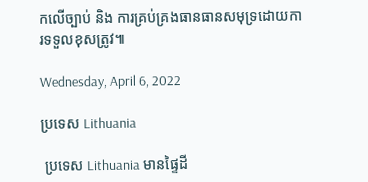កលើច្បាប់ និង ការគ្រប់គ្រងធានធានសមុទ្រដោយការទទួលខុសត្រូវ៕

Wednesday, April 6, 2022

ប្រទេស Lithuania

 ប្រទេស Lithuania មានផ្ទៃដី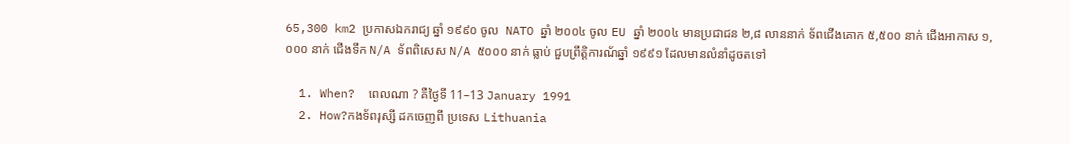65,300 km2 ប្រកាសឯករាជ្យ ឆ្នាំ ១៩៩០ ចូល  NATO ឆ្នាំ ២០០៤ ចូល EU ឆ្នាំ ២០០៤ មានប្រជាជន ២,៨ លាននាក់ ទ័ពជើងគោក ៥,៥០០ នាក់ ជើងអាកាស ១,០០០ នាក់ ជើងទឹក N/A ទ័ពពិសេស N/A ៥០០០ នាក់ ធ្លាប់ ជួបព្រឹត្តិការណ័ឆ្នាំ ១៩៩១ ដែលមានលំនាំដូចតទៅ

  1. When?  ពេលណា ? គឺថ្ងៃទី 11–13 January 1991
  2. How?កងទ័ពរុស្សី ដកចេញពី ប្រទេស Lithuania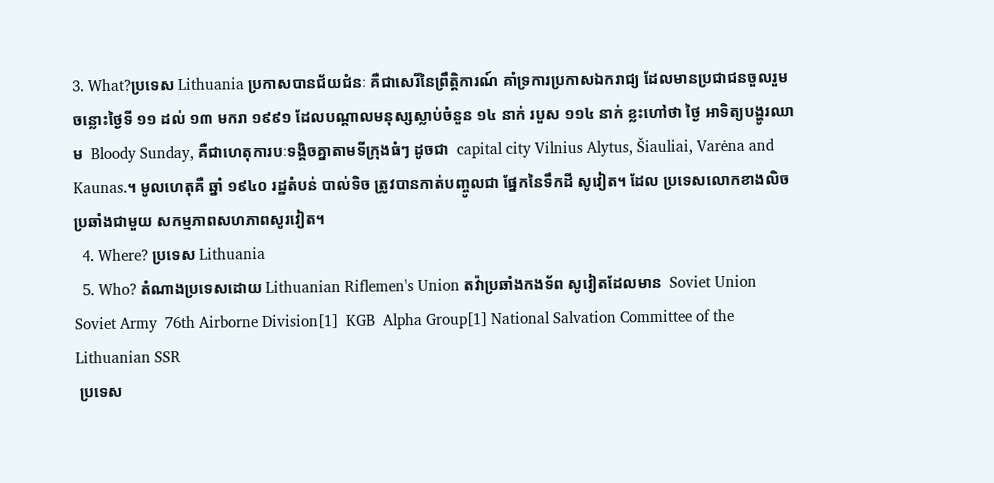3. What?ប្រទេស Lithuania ប្រកាសបានជ័យជំនៈ គឺជាសេរីនៃព្រឹត្តិការណ៍ គាំទ្រការប្រកាសឯករាជ្យ ដែលមានប្រជាជនចួលរួម ចន្លោះថ្ងៃទី ១១ ដល់ ១៣ មករា ១៩៩១ ដែលបណ្តាលមនុស្សស្លាប់ចំនួន ១៤ នាក់ របួស ១១៤ នាក់ ខ្លះហៅថា ថ្ងៃ អាទិត្យបង្ហូរឈាម  Bloody Sunday, គឺជាហេតុការបៈទង្គិចគ្នាតាមទីក្រុងធំៗ ដូចជា  capital city Vilnius Alytus, Šiauliai, Varėna and Kaunas.។ មូលហេតុគឺ ឆ្នាំ ១៩៤០ រដ្ឋតំបន់ បាល់ទិច ត្រូវបានកាត់បញ្ចូលជា ផ្នែកនៃទឹកដី សូវៀត។ ដែល ប្រទេសលោកខាងលិច ប្រឆាំងជាមួយ សកម្មភាពសហភាពសូរវៀត។
  4. Where? ប្រទេស Lithuania
  5. Who? តំណាងប្រទេសដោយ Lithuanian Riflemen's Union តវ៉ាប្រឆាំងកងទ័ព សូវៀតដែលមាន  Soviet Union  Soviet Army  76th Airborne Division[1]  KGB  Alpha Group[1] National Salvation Committee of the Lithuanian SSR
 ប្រទេស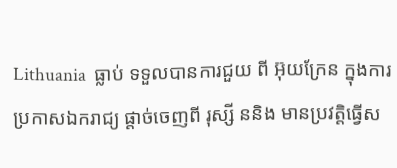Lithuania  ធ្លាប់ ទទួលបានការជួយ ពី អ៊ុយក្រែន ក្នុងការប្រកាសឯករាជ្យ ផ្តាច់ចេញពី រុស្សី ននិង មានប្រវត្តិធ្វើស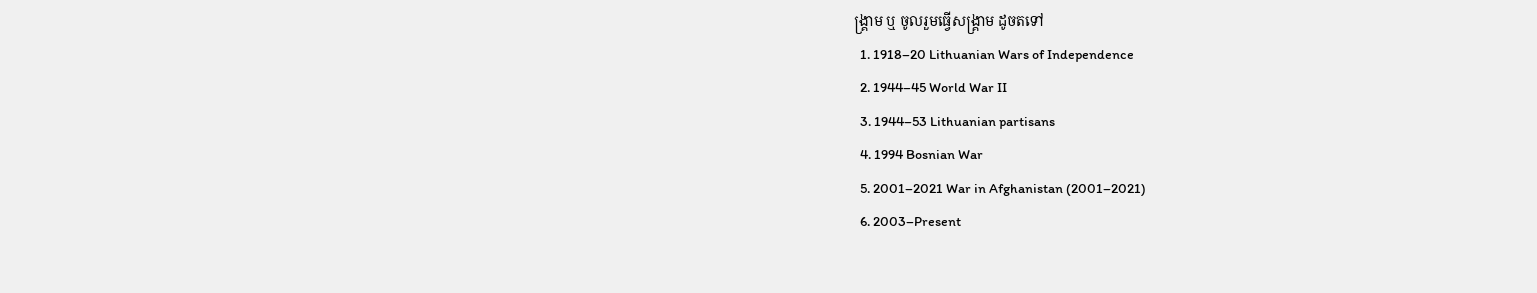ង្រ្គាម ឬ ចូលរួមធ្វើសង្រ្គាម ដូចតទៅ
  1. 1918–20 Lithuanian Wars of Independence
  2. 1944–45 World War II
  3. 1944–53 Lithuanian partisans
  4. 1994 Bosnian War
  5. 2001–2021 War in Afghanistan (2001–2021)
  6. 2003–Present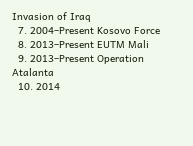Invasion of Iraq
  7. 2004–Present Kosovo Force
  8. 2013–Present EUTM Mali
  9. 2013–Present Operation Atalanta
  10. 2014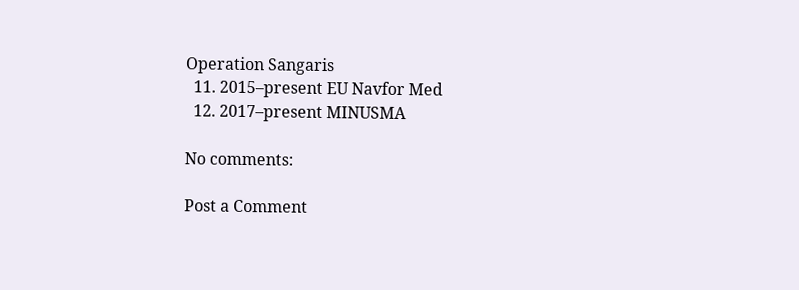Operation Sangaris
  11. 2015–present EU Navfor Med
  12. 2017–present MINUSMA

No comments:

Post a Comment